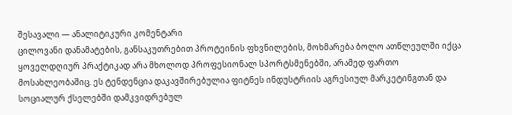შესავალი — ანალიტიკური კომენტარი
ცილოვანი დანამატების, განსაკუთრებით პროტეინის ფხვნილების, მოხმარება ბოლო ათწლეულში იქცა ყოველდღიურ პრაქტიკად არა მხოლოდ პროფესიონალ სპორტსმენებში, არამედ ფართო მოსახლეობაშიც. ეს ტენდენცია დაკავშირებულია ფიტნეს ინდუსტრიის აგრესიულ მარკეტინგთან და სოციალურ ქსელებში დამკვიდრებულ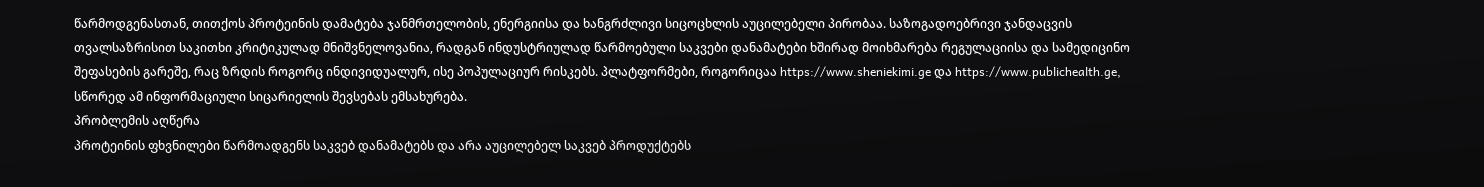წარმოდგენასთან, თითქოს პროტეინის დამატება ჯანმრთელობის, ენერგიისა და ხანგრძლივი სიცოცხლის აუცილებელი პირობაა. საზოგადოებრივი ჯანდაცვის თვალსაზრისით საკითხი კრიტიკულად მნიშვნელოვანია, რადგან ინდუსტრიულად წარმოებული საკვები დანამატები ხშირად მოიხმარება რეგულაციისა და სამედიცინო შეფასების გარეშე, რაც ზრდის როგორც ინდივიდუალურ, ისე პოპულაციურ რისკებს. პლატფორმები, როგორიცაა https://www.sheniekimi.ge და https://www.publichealth.ge, სწორედ ამ ინფორმაციული სიცარიელის შევსებას ემსახურება.
პრობლემის აღწერა
პროტეინის ფხვნილები წარმოადგენს საკვებ დანამატებს და არა აუცილებელ საკვებ პროდუქტებს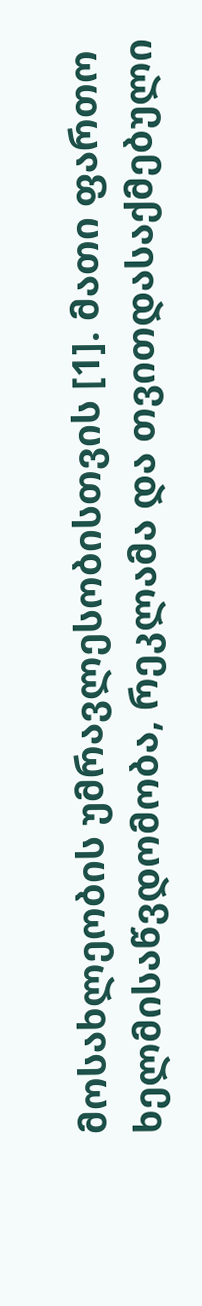მოსახლეობის უმრავლესობისთვის [1]. მათი ფართო ხელმისაწვდომობა, რეკლამა და თვითდასაქმებული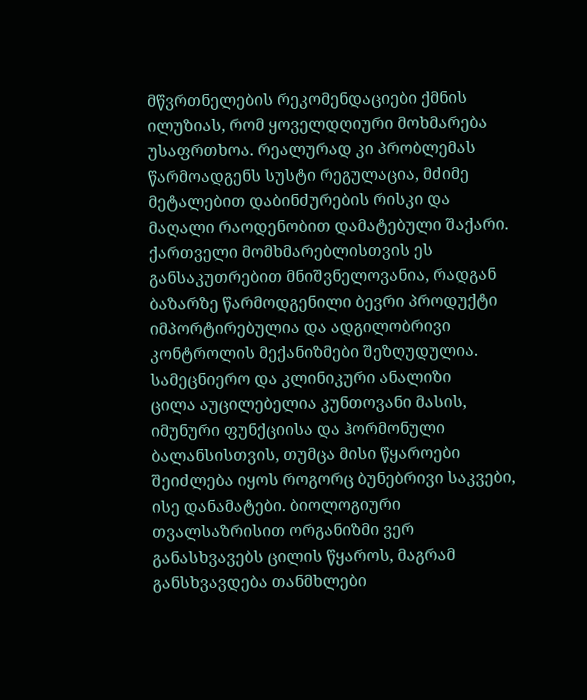მწვრთნელების რეკომენდაციები ქმნის ილუზიას, რომ ყოველდღიური მოხმარება უსაფრთხოა. რეალურად კი პრობლემას წარმოადგენს სუსტი რეგულაცია, მძიმე მეტალებით დაბინძურების რისკი და მაღალი რაოდენობით დამატებული შაქარი. ქართველი მომხმარებლისთვის ეს განსაკუთრებით მნიშვნელოვანია, რადგან ბაზარზე წარმოდგენილი ბევრი პროდუქტი იმპორტირებულია და ადგილობრივი კონტროლის მექანიზმები შეზღუდულია.
სამეცნიერო და კლინიკური ანალიზი
ცილა აუცილებელია კუნთოვანი მასის, იმუნური ფუნქციისა და ჰორმონული ბალანსისთვის, თუმცა მისი წყაროები შეიძლება იყოს როგორც ბუნებრივი საკვები, ისე დანამატები. ბიოლოგიური თვალსაზრისით ორგანიზმი ვერ განასხვავებს ცილის წყაროს, მაგრამ განსხვავდება თანმხლები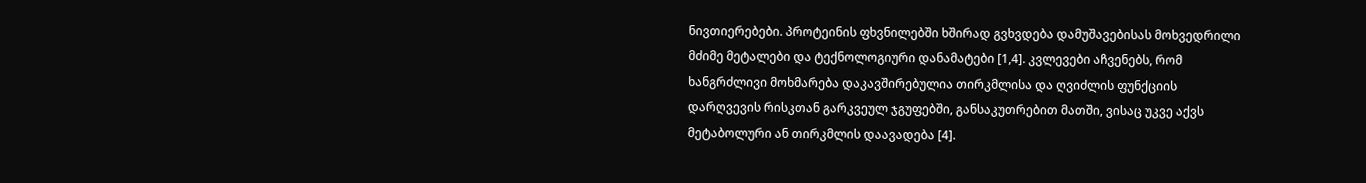ნივთიერებები. პროტეინის ფხვნილებში ხშირად გვხვდება დამუშავებისას მოხვედრილი მძიმე მეტალები და ტექნოლოგიური დანამატები [1,4]. კვლევები აჩვენებს, რომ ხანგრძლივი მოხმარება დაკავშირებულია თირკმლისა და ღვიძლის ფუნქციის დარღვევის რისკთან გარკვეულ ჯგუფებში, განსაკუთრებით მათში, ვისაც უკვე აქვს მეტაბოლური ან თირკმლის დაავადება [4].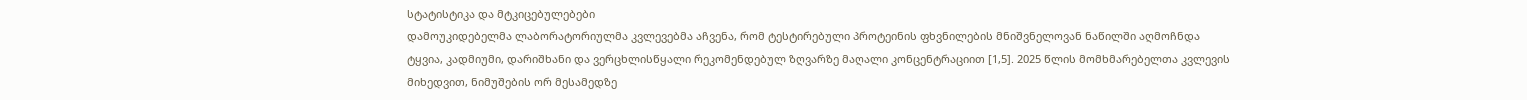სტატისტიკა და მტკიცებულებები
დამოუკიდებელმა ლაბორატორიულმა კვლევებმა აჩვენა, რომ ტესტირებული პროტეინის ფხვნილების მნიშვნელოვან ნაწილში აღმოჩნდა ტყვია, კადმიუმი, დარიშხანი და ვერცხლისწყალი რეკომენდებულ ზღვარზე მაღალი კონცენტრაციით [1,5]. 2025 წლის მომხმარებელთა კვლევის მიხედვით, ნიმუშების ორ მესამედზე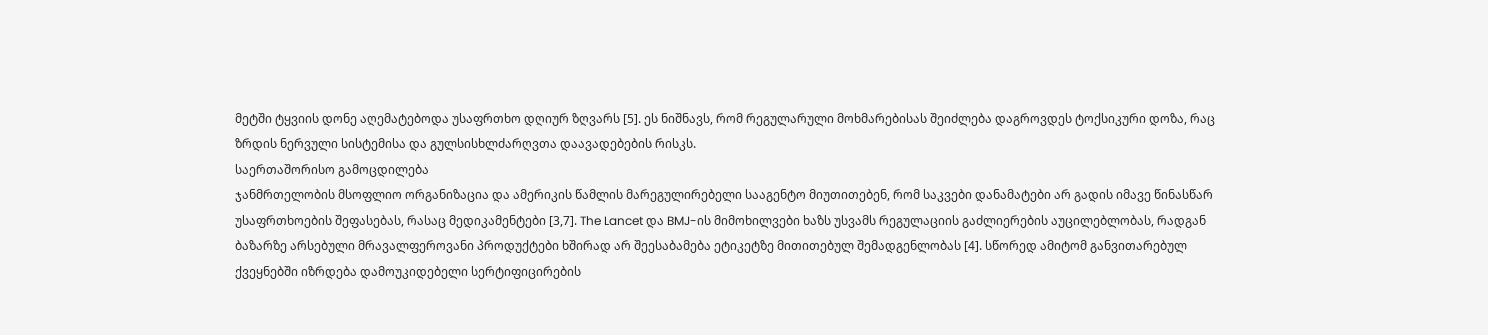მეტში ტყვიის დონე აღემატებოდა უსაფრთხო დღიურ ზღვარს [5]. ეს ნიშნავს, რომ რეგულარული მოხმარებისას შეიძლება დაგროვდეს ტოქსიკური დოზა, რაც ზრდის ნერვული სისტემისა და გულსისხლძარღვთა დაავადებების რისკს.
საერთაშორისო გამოცდილება
ჯანმრთელობის მსოფლიო ორგანიზაცია და ამერიკის წამლის მარეგულირებელი სააგენტო მიუთითებენ, რომ საკვები დანამატები არ გადის იმავე წინასწარ უსაფრთხოების შეფასებას, რასაც მედიკამენტები [3,7]. The Lancet და BMJ-ის მიმოხილვები ხაზს უსვამს რეგულაციის გაძლიერების აუცილებლობას, რადგან ბაზარზე არსებული მრავალფეროვანი პროდუქტები ხშირად არ შეესაბამება ეტიკეტზე მითითებულ შემადგენლობას [4]. სწორედ ამიტომ განვითარებულ ქვეყნებში იზრდება დამოუკიდებელი სერტიფიცირების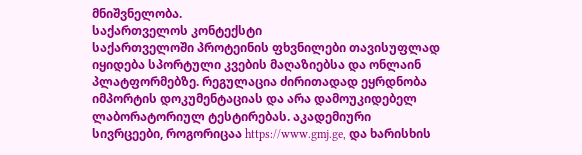მნიშვნელობა.
საქართველოს კონტექსტი
საქართველოში პროტეინის ფხვნილები თავისუფლად იყიდება სპორტული კვების მაღაზიებსა და ონლაინ პლატფორმებზე. რეგულაცია ძირითადად ეყრდნობა იმპორტის დოკუმენტაციას და არა დამოუკიდებელ ლაბორატორიულ ტესტირებას. აკადემიური სივრცეები, როგორიცაა https://www.gmj.ge, და ხარისხის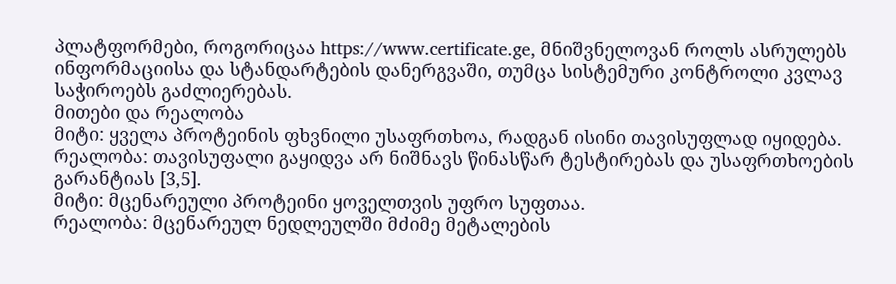პლატფორმები, როგორიცაა https://www.certificate.ge, მნიშვნელოვან როლს ასრულებს ინფორმაციისა და სტანდარტების დანერგვაში, თუმცა სისტემური კონტროლი კვლავ საჭიროებს გაძლიერებას.
მითები და რეალობა
მიტი: ყველა პროტეინის ფხვნილი უსაფრთხოა, რადგან ისინი თავისუფლად იყიდება.
რეალობა: თავისუფალი გაყიდვა არ ნიშნავს წინასწარ ტესტირებას და უსაფრთხოების გარანტიას [3,5].
მიტი: მცენარეული პროტეინი ყოველთვის უფრო სუფთაა.
რეალობა: მცენარეულ ნედლეულში მძიმე მეტალების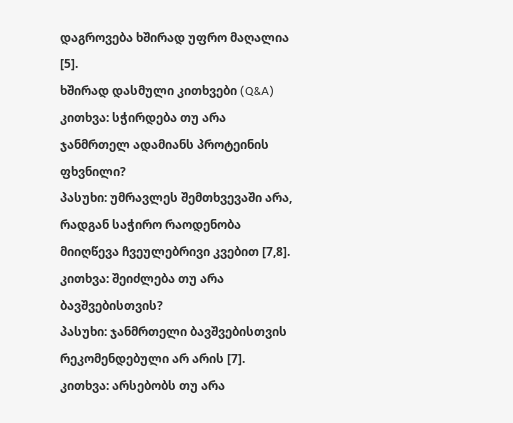დაგროვება ხშირად უფრო მაღალია [5].
ხშირად დასმული კითხვები (Q&A)
კითხვა: სჭირდება თუ არა ჯანმრთელ ადამიანს პროტეინის ფხვნილი?
პასუხი: უმრავლეს შემთხვევაში არა, რადგან საჭირო რაოდენობა მიიღწევა ჩვეულებრივი კვებით [7,8].
კითხვა: შეიძლება თუ არა ბავშვებისთვის?
პასუხი: ჯანმრთელი ბავშვებისთვის რეკომენდებული არ არის [7].
კითხვა: არსებობს თუ არა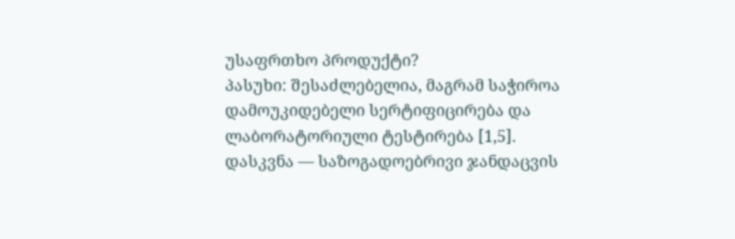უსაფრთხო პროდუქტი?
პასუხი: შესაძლებელია, მაგრამ საჭიროა დამოუკიდებელი სერტიფიცირება და ლაბორატორიული ტესტირება [1,5].
დასკვნა — საზოგადოებრივი ჯანდაცვის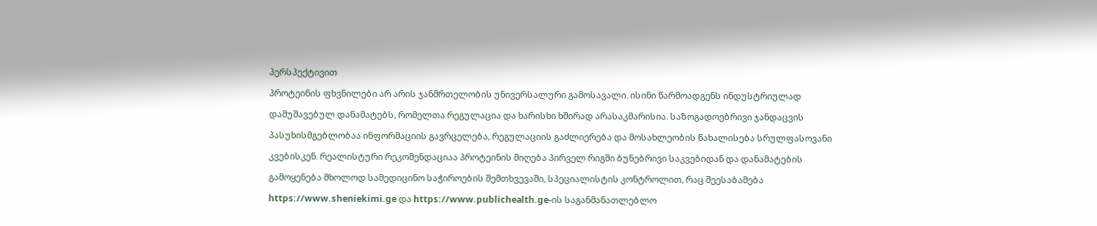პერსპექტივით
პროტეინის ფხვნილები არ არის ჯანმრთელობის უნივერსალური გამოსავალი. ისინი წარმოადგენს ინდუსტრიულად დამუშავებულ დანამატებს, რომელთა რეგულაცია და ხარისხი ხშირად არასაკმარისია. საზოგადოებრივი ჯანდაცვის პასუხისმგებლობაა ინფორმაციის გავრცელება, რეგულაციის გაძლიერება და მოსახლეობის წახალისება სრულფასოვანი კვებისკენ. რეალისტური რეკომენდაციაა პროტეინის მიღება პირველ რიგში ბუნებრივი საკვებიდან და დანამატების გამოყენება მხოლოდ სამედიცინო საჭიროების შემთხვევაში, სპეციალისტის კონტროლით, რაც შეესაბამება https://www.sheniekimi.ge და https://www.publichealth.ge-ის საგანმანათლებლო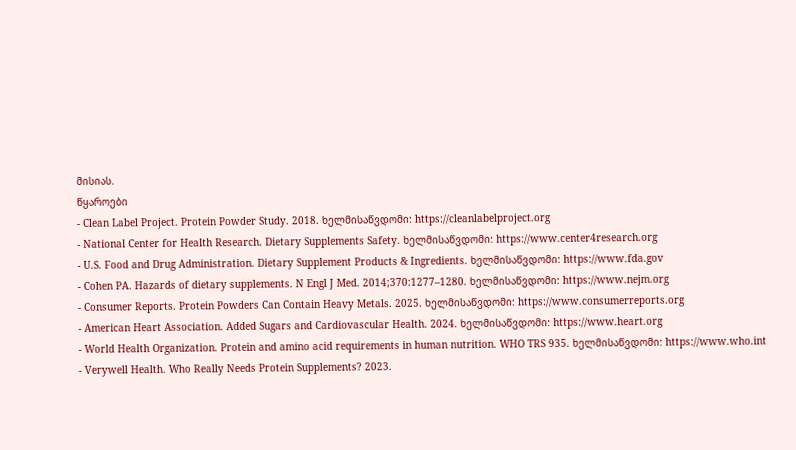მისიას.
წყაროები
- Clean Label Project. Protein Powder Study. 2018. ხელმისაწვდომი: https://cleanlabelproject.org
- National Center for Health Research. Dietary Supplements Safety. ხელმისაწვდომი: https://www.center4research.org
- U.S. Food and Drug Administration. Dietary Supplement Products & Ingredients. ხელმისაწვდომი: https://www.fda.gov
- Cohen PA. Hazards of dietary supplements. N Engl J Med. 2014;370:1277–1280. ხელმისაწვდომი: https://www.nejm.org
- Consumer Reports. Protein Powders Can Contain Heavy Metals. 2025. ხელმისაწვდომი: https://www.consumerreports.org
- American Heart Association. Added Sugars and Cardiovascular Health. 2024. ხელმისაწვდომი: https://www.heart.org
- World Health Organization. Protein and amino acid requirements in human nutrition. WHO TRS 935. ხელმისაწვდომი: https://www.who.int
- Verywell Health. Who Really Needs Protein Supplements? 2023.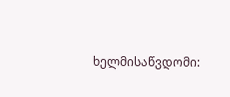ხელმისაწვდომი: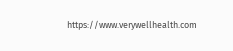https://www.verywellhealth.com